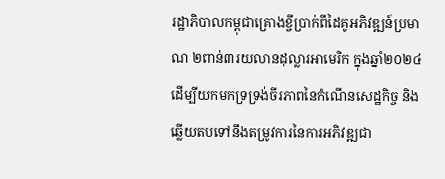រដ្ឋាភិបាលកម្ពុជាគ្រោងខ្ចីប្រាក់ពីដៃគូអភិវឌ្ឍន៍ប្រមាណ ២ពាន់៣រយលានដុល្លារអាមេរិក ក្នុងឆ្នាំ២០២៤ ដើម្បីយកមកទ្រទ្រង់ចីរភាពនៃកំណើនសេដ្ឋកិច្ច និងឆ្លើយតបទៅនឹងតម្រូវការនៃការអភិវឌ្ឍជា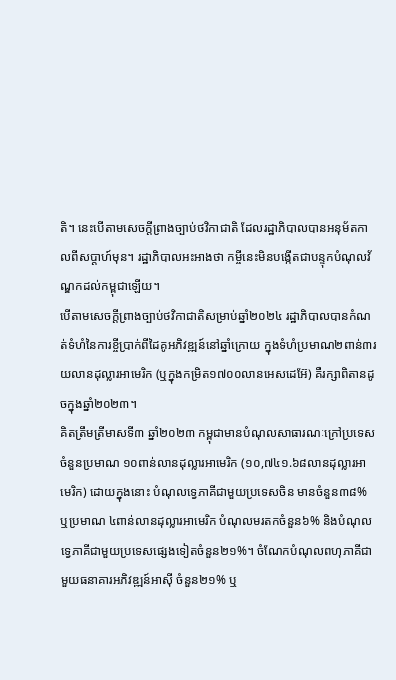តិ។ នេះបើតាមសេចក្តីព្រាងច្បាប់ថវិកាជាតិ ដែលរដ្ឋាភិបាលបានអនុម័តកាលពីសប្តាហ៍មុន។ រដ្ឋាភិបាលអះអាងថា កម្ចីនេះមិនបង្កើតជាបន្ទុកបំណុលវ័ណ្ឌកដល់កម្ពុជាឡើយ។
បើតាមសេចក្តីព្រាងច្បាប់ថវិកាជាតិសម្រាប់ឆ្នាំ២០២៤ រដ្ឋាភិបាលបានកំណត់ទំហំនៃការខ្ចីប្រាក់ពីដៃគូអភិវឌ្ឍន៍នៅឆ្នាំក្រោយ ក្នុងទំហំប្រមាណ២ពាន់៣រយលានដុល្លារអាមេរិក (ឬក្នុងកម្រិត១៧០០លានអេសដេអ៊ែ) គឺរក្សាពិតានដូចក្នុងឆ្នាំ២០២៣។
គិតត្រឹមត្រីមាសទី៣ ឆ្នាំ២០២៣ កម្ពុជាមានបំណុលសាធារណៈក្រៅប្រទេស ចំនួនប្រមាណ ១០ពាន់លានដុល្លារអាមេរិក (១០,៧៤១.៦៨លានដុល្លារអាមេរិក) ដោយក្នុងនោះ បំណុលទ្វេភាគីជាមួយប្រទេសចិន មានចំនួន៣៨% ឬប្រមាណ ៤ពាន់លានដុល្លារអាមេរិក បំណុលមរតកចំនួន៦% និងបំណុលទ្វេភាគីជាមួយប្រទេសផ្សេងទៀតចំនួន២១%។ ចំណែកបំណុលពហុភាគីជាមួយធនាគារអភិវឌ្ឍន៍អាស៊ី ចំនួន២១% ឬ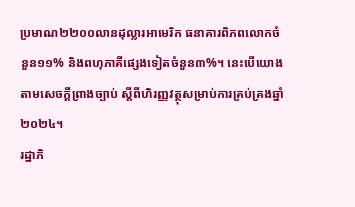ប្រមាណ២២០០លានដុល្លារអាមេរិក ធនាគារពិភពលោកចំនួន១១% និងពហុភាគីផ្សេងទៀតចំនួន៣%។ នេះបើយោងតាមសេចក្តីព្រាងច្បាប់ ស្តីពីហិរញ្ញវត្ថុសម្រាប់ការគ្រប់គ្រងឆ្នាំ២០២៤។
រដ្ឋាភិ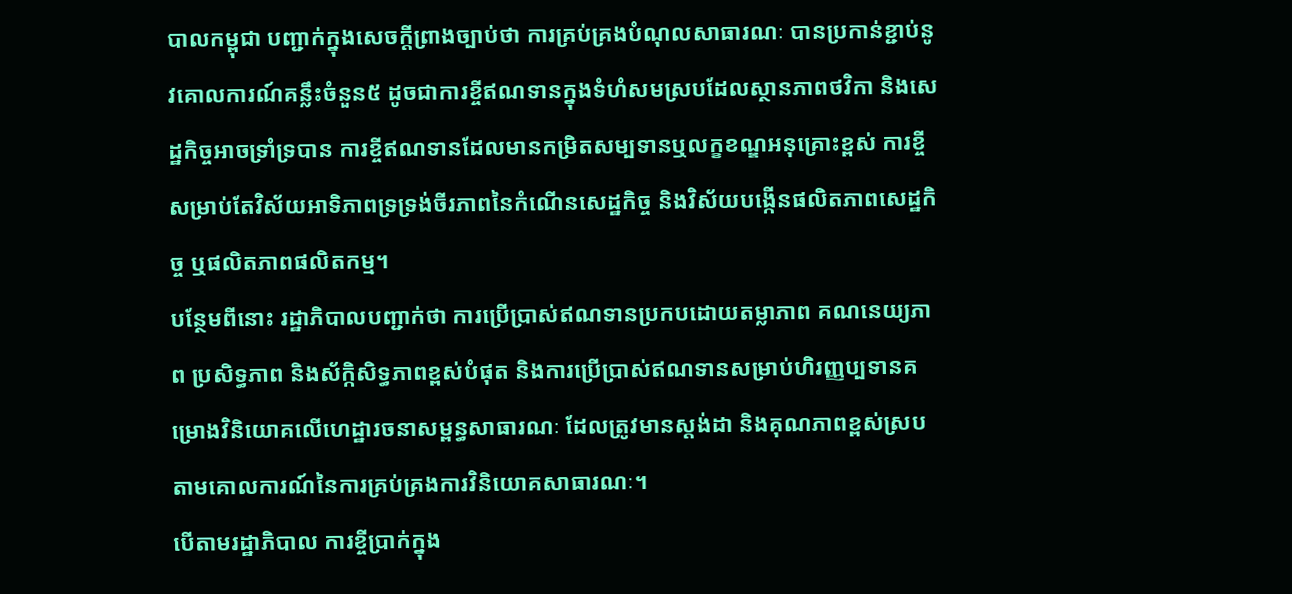បាលកម្ពុជា បញ្ជាក់ក្នុងសេចក្តីព្រាងច្បាប់ថា ការគ្រប់គ្រងបំណុលសាធារណៈ បានប្រកាន់ខ្ជាប់នូវគោលការណ៍គន្លឹះចំនួន៥ ដូចជាការខ្ចីឥណទានក្នុងទំហំសមស្របដែលស្ថានភាពថវិកា និងសេដ្ឋកិច្ចអាចទ្រាំទ្របាន ការខ្ចីឥណទានដែលមានកម្រិតសម្បទានឬលក្ខខណ្ឌអនុគ្រោះខ្ពស់ ការខ្ចីសម្រាប់តែវិស័យអាទិភាពទ្រទ្រង់ចីរភាពនៃកំណើនសេដ្ឋកិច្ច និងវិស័យបង្កើនផលិតភាពសេដ្ឋកិច្ច ឬផលិតភាពផលិតកម្ម។
បន្ថែមពីនោះ រដ្ឋាភិបាលបញ្ជាក់ថា ការប្រើប្រាស់ឥណទានប្រកបដោយតម្លាភាព គណនេយ្យភាព ប្រសិទ្ធភាព និងស័ក្កិសិទ្ធភាពខ្ពស់បំផុត និងការប្រើប្រាស់ឥណទានសម្រាប់ហិរញ្ញប្បទានគម្រោងវិនិយោគលើហេដ្ឋារចនាសម្ពន្ធសាធារណៈ ដែលត្រូវមានស្តង់ដា និងគុណភាពខ្ពស់ស្របតាមគោលការណ៍នៃការគ្រប់គ្រងការវិនិយោគសាធារណៈ។
បើតាមរដ្ឋាភិបាល ការខ្ចីប្រាក់ក្នុង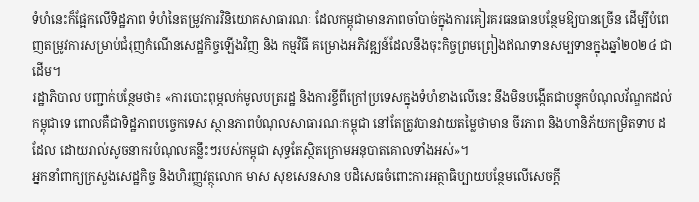ទំហំនេះក៏ផ្អែកលើទិដ្ឋភាព ទំហំនៃតម្រូវការវិនិយោគសាធារណៈ ដែលកម្ពុជាមានភាពចាំបាច់ក្នុងការគៀរគរធនធានបន្ថែមឱ្យបានច្រើន ដើម្បីបំពេញតម្រូវការសម្រាប់ជំរុញកំណើនសេដ្ឋកិច្ចឡើងវិញ និង កម្មវិធី គម្រោងអភិវឌ្ឍន៍ដែលនឹងចុះកិច្ចព្រមព្រៀងឥណទានសម្បទានក្នុងឆ្នាំ២០២៤ ជាដើម។
រដ្ឋាភិបាល បញ្ជាក់បន្ថែមថា៖ «ការបោះពុម្ភលក់មូលបត្ររដ្ឋ និងការខ្ចីពីក្រៅប្រទេសក្នុងទំហំខាងលើនេះ នឹងមិនបង្កើតជាបន្ទុកបំណុលវ័ណ្ឌកដល់កម្ពុជាទេ ពោលគឺជាទិដ្ឋភាពបច្ចេកទេស ស្ថានភាពបំណុលសាធារណៈកម្ពុជា នៅតែត្រូវបានវាយតម្លៃថាមាន ចីរភាព និងហានិភ័យកម្រិតទាប ដដែល ដោយរាល់សូចនាករបំណុលគន្លឹះៗរបស់កម្ពុជា សុទ្ធតែស្ថិតក្រោមអនុបាតគោលទាំងអស់»។
អ្នកនាំពាក្យក្រសួងសេដ្ឋកិច្ច និងហិរញ្ញវត្ថុលោក មាស សុខសេនសាន បដិសេធចំពោះការអត្ថាធិប្បាយបន្ថែមលើសេចក្តី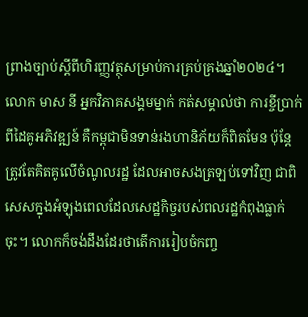ព្រាងច្បាប់ស្តីពីហិរញ្ញវត្ថុសម្រាប់ការគ្រប់គ្រងឆ្នាំ២០២៤។
លោក មាស នី អ្នកវិភាគសង្គមម្នាក់ កត់សម្គាល់ថា ការខ្ចីប្រាក់ពីដៃគូអភិវឌ្ឍន៍ គឺកម្ពុជាមិនទាន់រងហានិភ័យក៏ពិតមែន ប៉ុន្តែត្រូវតែគិតគូលើចំណូលរដ្ឋ ដែលអាចសងត្រឡប់ទៅវិញ ជាពិសេសក្នុងអំឡុងពេលដែលសេដ្ឋកិច្ចរបស់ពលរដ្ឋកំពុងធ្លាក់ចុះ។ លោកក៏ចង់ដឹងដែរថាតើការរៀបចំកញ្ច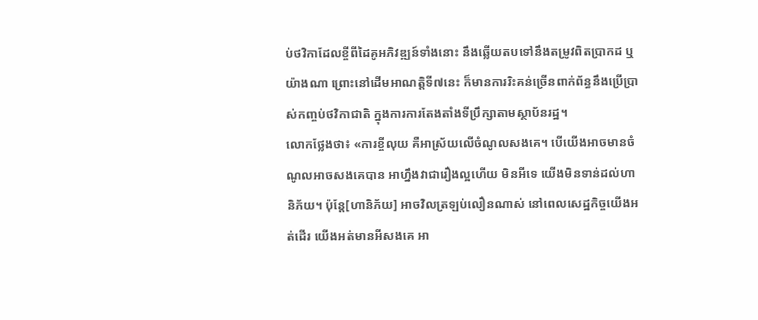ប់ថវិកាដែលខ្ចីពីដៃគូអភិវឌ្ឍន៍ទាំងនោះ នឹងឆ្លើយតបទៅនឹងតម្រូវពិតប្រាកដ ឬយ៉ាងណា ព្រោះនៅដើមអាណត្តិទី៧នេះ ក៏មានការរិះគន់ច្រើនពាក់ព័ន្ធនឹងប្រើប្រាស់កញ្ចប់ថវិកាជាតិ ក្នុងការការតែងតាំងទីប្រឹក្សាតាមស្ថាប័នរដ្ឋ។
លោកថ្លែងថា៖ «ការខ្ចីលុយ គឺអាស្រ័យលើចំណូលសងគេ។ បើយើងអាចមានចំណូលអាចសងគេបាន អាហ្នឹងវាជារឿងល្អហើយ មិនអីទេ យើងមិនទាន់ដល់ហានិភ័យ។ ប៉ុន្តែ[ហានិភ័យ] អាចវិលត្រឡប់លឿនណាស់ នៅពេលសេដ្ឋកិច្ចយើងអត់ដើរ យើងអត់មានអីសងគេ អា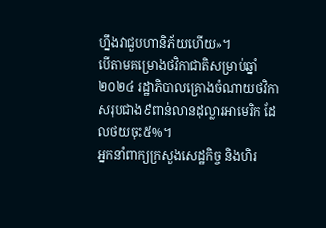ហ្នឹងវាជួបហានិភ័យហើយ»។
បើតាមគម្រោងថវិកាជាតិសម្រាប់ឆ្នាំ២០២៤ រដ្ឋាភិបាលគ្រោងចំណាយថវិកាសរុបជាង៩ពាន់លានដុល្លារអាមេរិក ដែលថយចុះ៥%។
អ្នកនាំពាក្យក្រសួងសេដ្ឋកិច្ច និងហិរ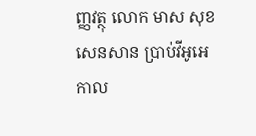ញ្ញវត្ថុ លោក មាស សុខសេនសាន ប្រាប់វីអូអេកាល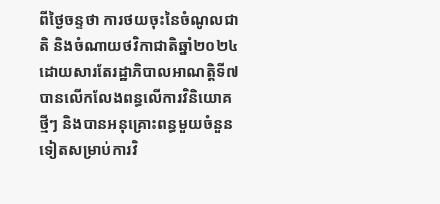ពីថ្ងៃចន្ទថា ការថយចុះនៃចំណូលជាតិ និងចំណាយថវិកាជាតិឆ្នាំ២០២៤ ដោយសារតែរដ្ឋាភិបាលអាណត្តិទី៧ បានលើកលែងពន្ធលើការវិនិយោគថ្មីៗ និងបានអនុគ្រោះពន្ធមួយចំនួនទៀតសម្រាប់ការវិ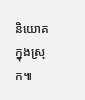និយោគក្នុងស្រុក៕